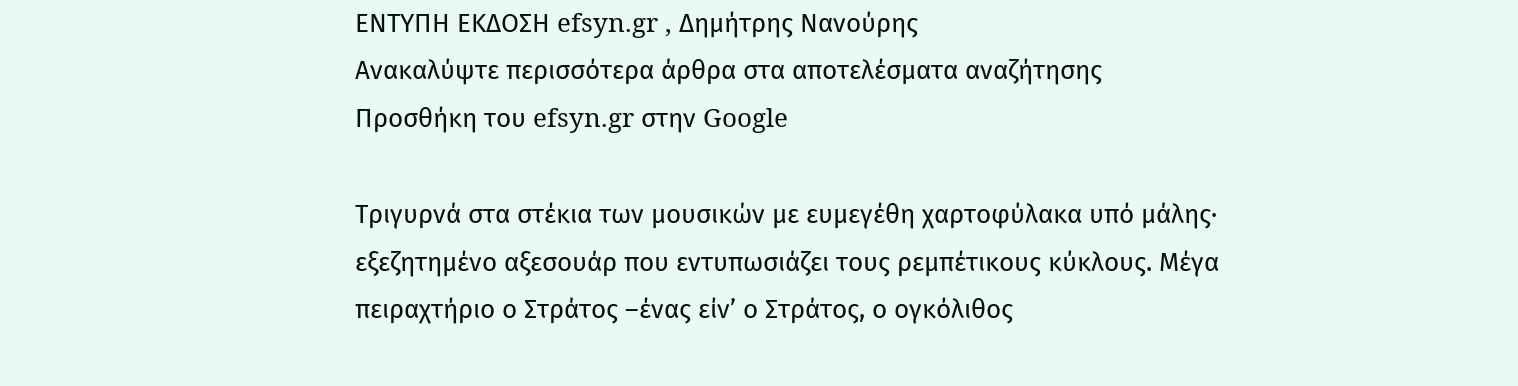ΕΝΤΥΠΗ ΕΚΔΟΣΗ efsyn.gr , Δημήτρης Νανούρης
Ανακαλύψτε περισσότερα άρθρα στα αποτελέσματα αναζήτησης
Προσθήκη του efsyn.gr στην Google

Τριγυρνά στα στέκια των μουσικών με ευμεγέθη χαρτοφύλακα υπό μάλης· εξεζητημένο αξεσουάρ που εντυπωσιάζει τους ρεμπέτικους κύκλους. Μέγα πειραχτήριο ο Στράτος –ένας είν’ ο Στράτος, ο ογκόλιθος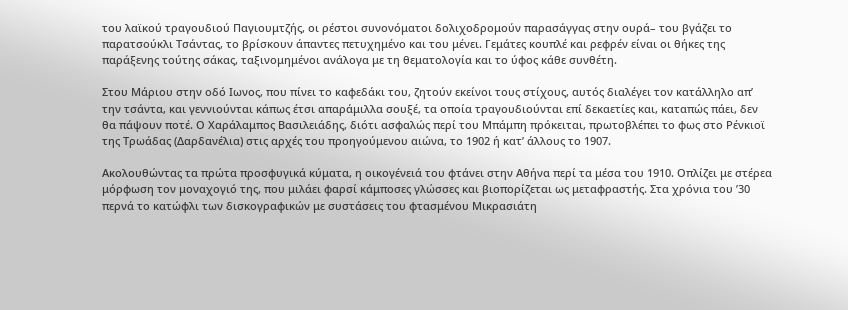του λαϊκού τραγουδιού Παγιουμτζής, οι ρέστοι συνονόματοι δολιχοδρομούν παρασάγγας στην ουρά– του βγάζει το παρατσούκλι Τσάντας, το βρίσκουν άπαντες πετυχημένο και του μένει. Γεμάτες κουπλέ και ρεφρέν είναι οι θήκες της παράξενης τούτης σάκας, ταξινομημένοι ανάλογα με τη θεματολογία και το ύφος κάθε συνθέτη.

Στου Μάριου στην οδό Ιωνος, που πίνει το καφεδάκι του, ζητούν εκείνοι τους στίχους, αυτός διαλέγει τον κατάλληλο απ’ την τσάντα, και γεννιούνται κάπως έτσι απαράμιλλα σουξέ, τα οποία τραγουδιούνται επί δεκαετίες και, καταπώς πάει, δεν θα πάψουν ποτέ. Ο Χαράλαμπος Βασιλειάδης, διότι ασφαλώς περί του Μπάμπη πρόκειται, πρωτοβλέπει το φως στο Ρένκιοϊ της Τρωάδας (Δαρδανέλια) στις αρχές του προηγούμενου αιώνα, το 1902 ή κατ’ άλλους το 1907.

Ακολουθώντας τα πρώτα προσφυγικά κύματα, η οικογένειά του φτάνει στην Αθήνα περί τα μέσα του 1910. Οπλίζει με στέρεα μόρφωση τον μοναχογιό της, που μιλάει φαρσί κάμποσες γλώσσες και βιοπορίζεται ως μεταφραστής. Στα χρόνια του ’30 περνά το κατώφλι των δισκογραφικών με συστάσεις του φτασμένου Μικρασιάτη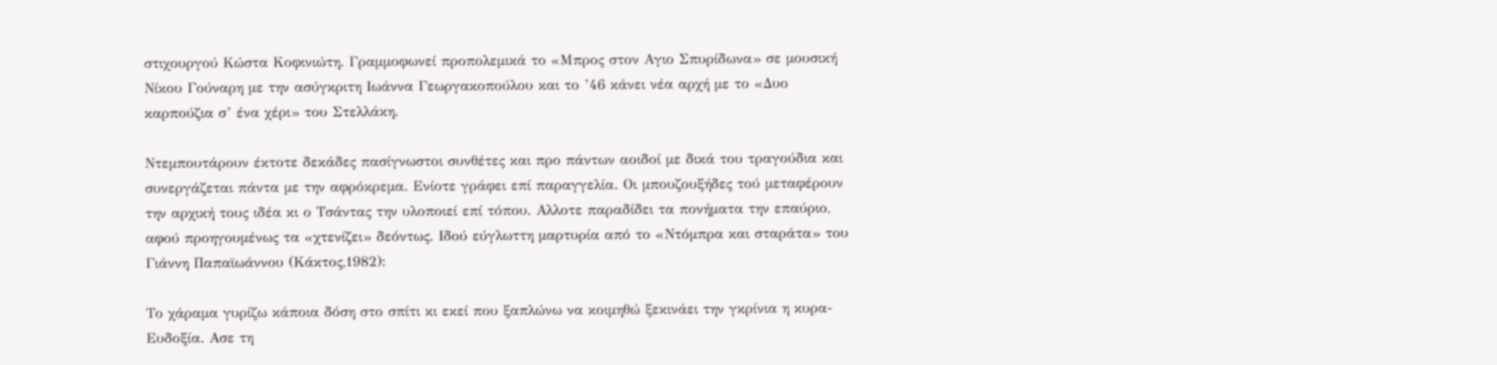στιχουργού Κώστα Κοφινιώτη. Γραμμοφωνεί προπολεμικά το «Μπρος στον Αγιο Σπυρίδωνα» σε μουσική Νίκου Γούναρη με την ασύγκριτη Ιωάννα Γεωργακοπούλου και το ’46 κάνει νέα αρχή με το «Δυο καρπούζια σ’ ένα χέρι» του Στελλάκη.

Ντεμπουτάρουν έκτοτε δεκάδες πασίγνωστοι συνθέτες και προ πάντων αοιδοί με δικά του τραγούδια και συνεργάζεται πάντα με την αφρόκρεμα. Ενίοτε γράφει επί παραγγελία. Οι μπουζουξήδες τού μεταφέρουν την αρχική τους ιδέα κι ο Τσάντας την υλοποιεί επί τόπου. Αλλοτε παραδίδει τα πονήματα την επαύριο, αφού προηγουμένως τα «χτενίζει» δεόντως. Ιδού εύγλωττη μαρτυρία από το «Ντόμπρα και σταράτα» του Γιάννη Παπαϊωάννου (Κάκτος,1982):

Το χάραμα γυρίζω κάποια δόση στο σπίτι κι εκεί που ξαπλώνω να κοιμηθώ ξεκινάει την γκρίνια η κυρα-Ευδοξία. Ασε τη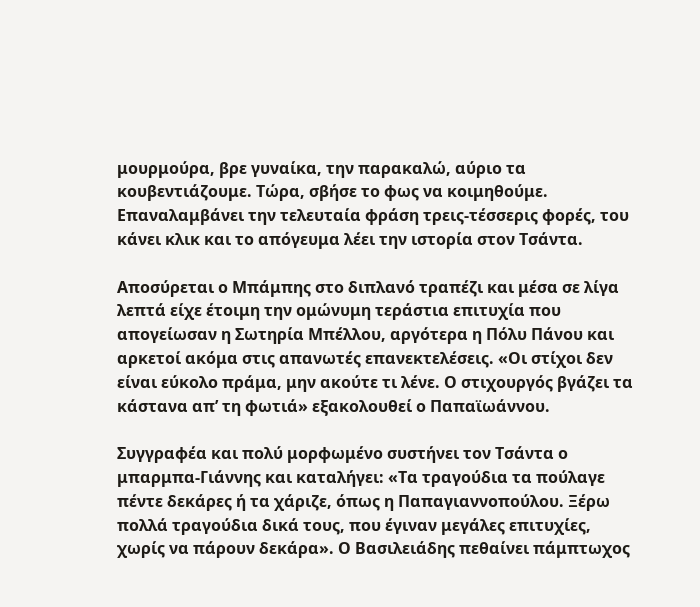μουρμούρα, βρε γυναίκα, την παρακαλώ, αύριο τα κουβεντιάζουμε. Τώρα, σβήσε το φως να κοιμηθούμε. Επαναλαμβάνει την τελευταία φράση τρεις-τέσσερις φορές, του κάνει κλικ και το απόγευμα λέει την ιστορία στον Τσάντα.

Αποσύρεται ο Μπάμπης στο διπλανό τραπέζι και μέσα σε λίγα λεπτά είχε έτοιμη την ομώνυμη τεράστια επιτυχία που απογείωσαν η Σωτηρία Μπέλλου, αργότερα η Πόλυ Πάνου και αρκετοί ακόμα στις απανωτές επανεκτελέσεις. «Οι στίχοι δεν είναι εύκολο πράμα, μην ακούτε τι λένε. Ο στιχουργός βγάζει τα κάστανα απ’ τη φωτιά» εξακολουθεί ο Παπαϊωάννου.

Συγγραφέα και πολύ μορφωμένο συστήνει τον Τσάντα ο μπαρμπα-Γιάννης και καταλήγει: «Τα τραγούδια τα πούλαγε πέντε δεκάρες ή τα χάριζε, όπως η Παπαγιαννοπούλου. Ξέρω πολλά τραγούδια δικά τους, που έγιναν μεγάλες επιτυχίες, χωρίς να πάρουν δεκάρα». Ο Βασιλειάδης πεθαίνει πάμπτωχος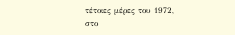τέτοιες μέρες του 1972, στο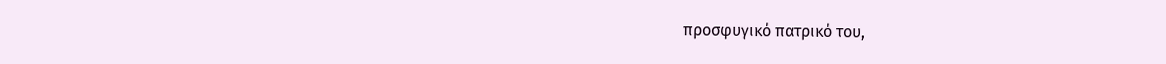προσφυγικό πατρικό του,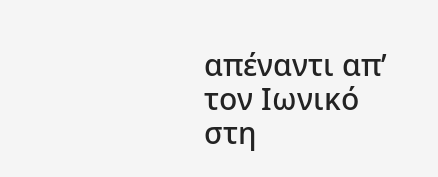απέναντι απ’ τον Ιωνικό στη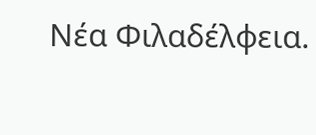Νέα Φιλαδέλφεια.